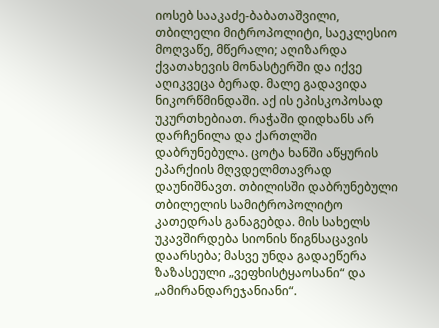იოსებ სააკაძე-ბაბათაშვილი, თბილელი მიტროპოლიტი, საეკლესიო მოღვაწე, მწერალი; აღიზარდა ქვათახევის მონასტერში და იქვე აღიკვეცა ბერად. მალე გადავიდა ნიკორწმინდაში. აქ ის ეპისკოპოსად უკურთხებიათ. რაჭაში დიდხანს არ დარჩენილა და ქართლში დაბრუნებულა. ცოტა ხანში აწყურის ეპარქიის მღვდელმთავრად დაუნიშნავთ. თბილისში დაბრუნებული თბილელის სამიტროპოლიტო კათედრას განაგებდა. მის სახელს უკავშირდება სიონის წიგნსაცავის დაარსება; მასვე უნდა გადაეწერა ზაზასეული „ვეფხისტყაოსანი“ და „ამირანდარეჯანიანი“.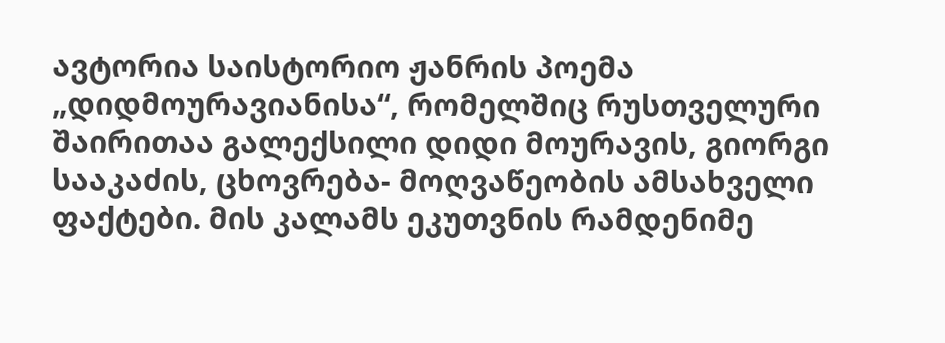ავტორია საისტორიო ჟანრის პოემა „დიდმოურავიანისა“, რომელშიც რუსთველური შაირითაა გალექსილი დიდი მოურავის, გიორგი სააკაძის, ცხოვრება- მოღვაწეობის ამსახველი ფაქტები. მის კალამს ეკუთვნის რამდენიმე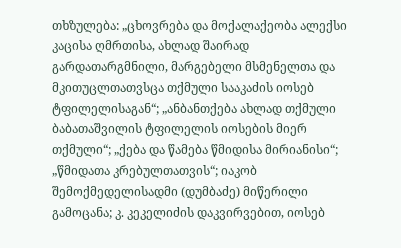თხზულება: „ცხოვრება და მოქალაქეობა ალექსი კაცისა ღმრთისა, ახლად შაირად გარდათარგმნილი, მარგებელი მსმენელთა და მკითუცლთათვსცა თქმული სააკაძის იოსებ ტფილელისაგან“; „ანბანთქება ახლად თქმული ბაბათაშვილის ტფილელის იოსების მიერ თქმული“; „ქება და წამება წმიდისა მირიანისი“; „წმიდათა კრებულთათვის“; იაკობ შემოქმედელისადმი (დუმბაძე) მიწერილი გამოცანა; კ. კეკელიძის დაკვირვებით, იოსებ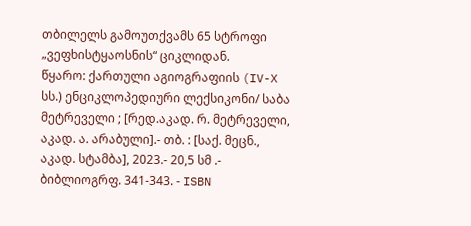თბილელს გამოუთქვამს 65 სტროფი „ვეფხისტყაოსნის“ ციკლიდან.
წყარო: ქართული აგიოგრაფიის (IV-X სს.) ენციკლოპედიური ლექსიკონი/ საბა მეტრეველი ; [რედ.აკად. რ. მეტრეველი, აკად. ა. არაბული].- თბ. : [საქ. მეცნ., აკად. სტამბა], 2023.- 20,5 სმ .- ბიბლიოგრფ. 341-343. - ISBN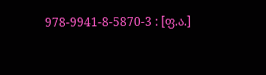978-9941-8-5870-3 : [ფ.ა.]